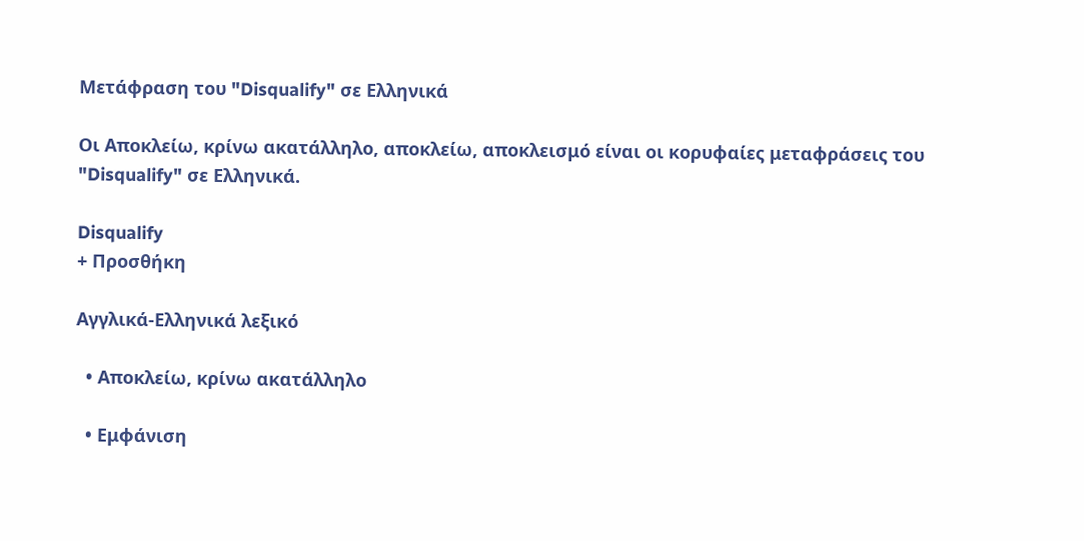Μετάφραση του "Disqualify" σε Ελληνικά

Οι Αποκλείω, κρίνω ακατάλληλο, αποκλείω, αποκλεισμό είναι οι κορυφαίες μεταφράσεις του "Disqualify" σε Ελληνικά.

Disqualify
+ Προσθήκη

Αγγλικά-Ελληνικά λεξικό

  • Αποκλείω, κρίνω ακατάλληλο

  • Εμφάνιση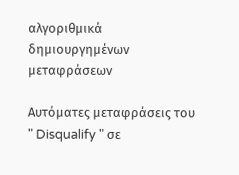αλγοριθμικά δημιουργημένων μεταφράσεων

Αυτόματες μεταφράσεις του " Disqualify " σε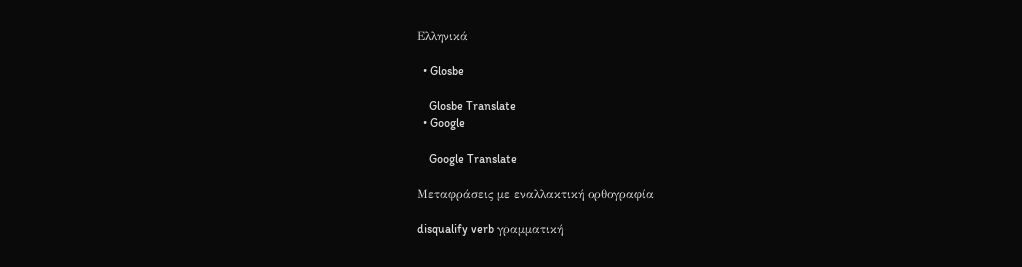Ελληνικά

  • Glosbe

    Glosbe Translate
  • Google

    Google Translate

Μεταφράσεις με εναλλακτική ορθογραφία

disqualify verb γραμματική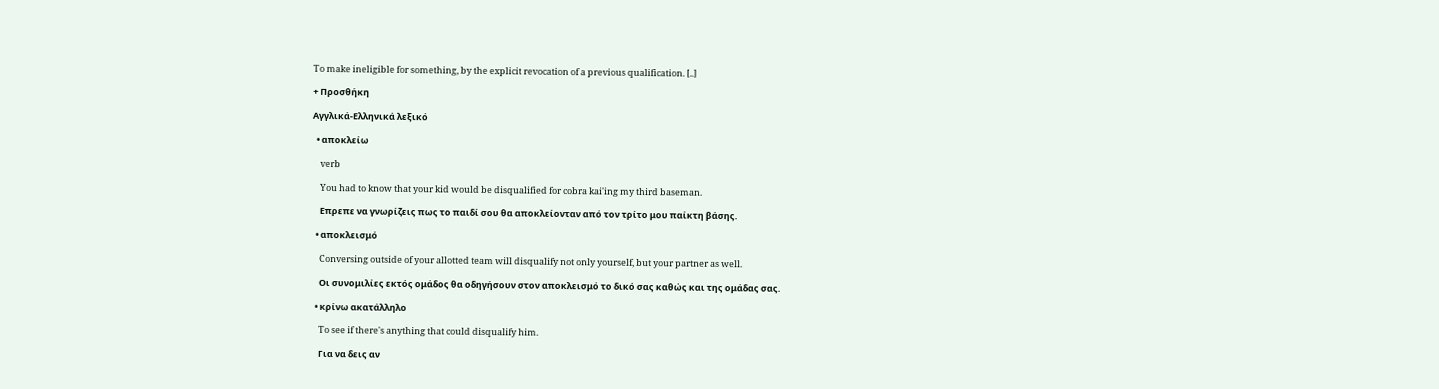To make ineligible for something, by the explicit revocation of a previous qualification. [..]

+ Προσθήκη

Αγγλικά-Ελληνικά λεξικό

  • αποκλείω

    verb

    You had to know that your kid would be disqualified for cobra kai'ing my third baseman.

    Επρεπε να γνωρίζεις πως το παιδί σου θα αποκλείονταν από τον τρίτο μου παίκτη βάσης.

  • αποκλεισμό

    Conversing outside of your allotted team will disqualify not only yourself, but your partner as well.

    Οι συνομιλίες εκτός ομάδος θα οδηγήσουν στον αποκλεισμό το δικό σας καθώς και της ομάδας σας.

  • κρίνω ακατάλληλο

    To see if there's anything that could disqualify him.

    Για να δεις αν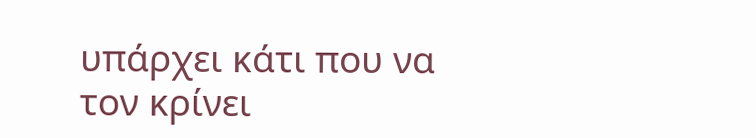υπάρχει κάτι που να τον κρίνει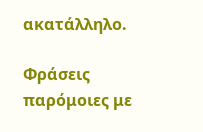ακατάλληλο.

Φράσεις παρόμοιες με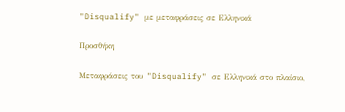"Disqualify" με μεταφράσεις σε Ελληνικά

Προσθήκη

Μεταφράσεις του "Disqualify" σε Ελληνικά στο πλαίσιο,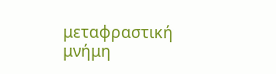μεταφραστική μνήμη